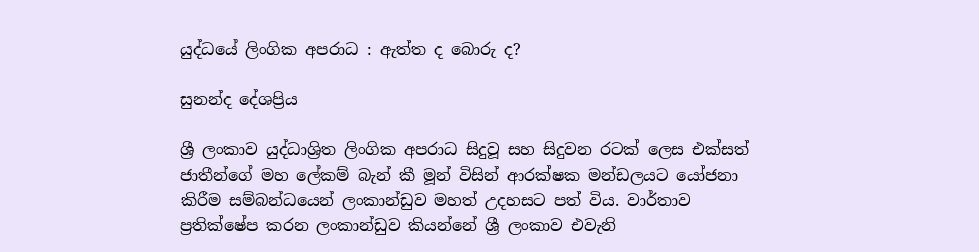යුද්ධයේ ලිංගික අපරාධ : ඇත්ත ද බොරු ද?

සුනන්ද දේශප්‍රිය

ශ්‍රී ලංකාව යුද්ධාශ්‍රිත ලිංගික අපරාධ සිදුවූ සහ සිදුවන රටක් ලෙස එක්සත් ජාතීන්ගේ මහ ලේකම් බැන් කී මූන් විසින් ආරක්ෂක මන්ඩලයට යෝජනා කිරීම සම්බන්ධයෙන් ලංකාන්ඩුව මහත් උදහසට පත් විය. වාර්තාව ප්‍රතික්ෂේප කරන ලංකාන්ඩුව කියන්නේ ශ්‍රී ලංකාව එවැනි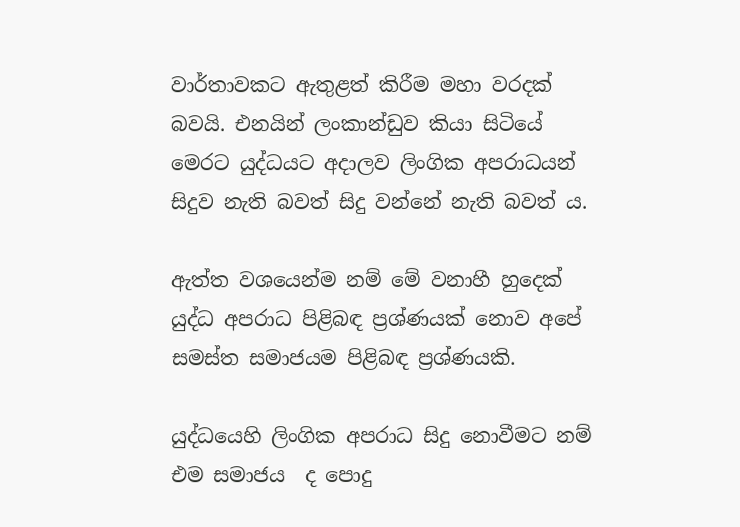වාර්තාවකට ඇතුළත් කිරීම මහා වරදක් බවයි. එනයින් ලංකාන්ඩුව කියා සිටියේ මෙරට යුද්ධයට අදාලව ලිංගික අපරාධයන් සිදුව නැති බවත් සිදු වන්නේ නැති බවත් ය.

ඇත්ත වශයෙන්ම නම් මේ වනාහී හුදෙක් යුද්ධ අපරාධ පිළිබඳ ප්‍රශ්ණයක් නොව අපේ සමස්ත සමාජයම පිළිබඳ ප්‍රශ්ණයකි.

යුද්ධයෙහි ලිංගික අපරාධ සිදු නොවීමට නම් එම සමාජය  ද පොදු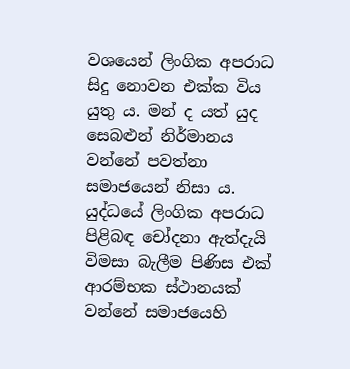වශයෙන් ලිංගික අපරාධ සිදු නොවන එක්ක විය යුතු ය. මන් ද යත් යුද සෙබළුන් නිර්මානය වන්නේ පවත්නා සමාජයෙන් නිසා ය. යුද්ධයේ ලිංගික අපරාධ පිළිබඳ චෝදනා ඇත්දැයි විමසා බැලීම පිණිස එක් ආරම්භක ස්ථානයක් වන්නේ සමාජයෙහි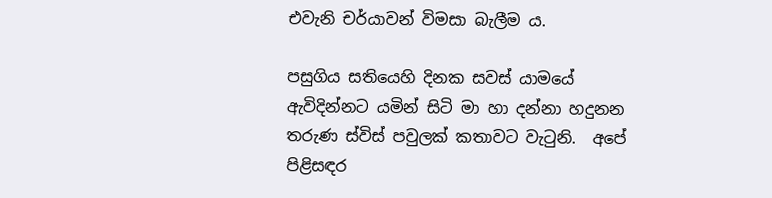එවැනි චර්යාවන් විමසා බැලීම ය.

පසුගිය සතියෙහි දිනක සවස් යාමයේ ඇවිදින්නට යමින් සිටි මා හා දන්නා හදුනන තරුණ ස්විස් පවුලක් කතාවට වැටුනි.  අ‍පේ පිළිසඳර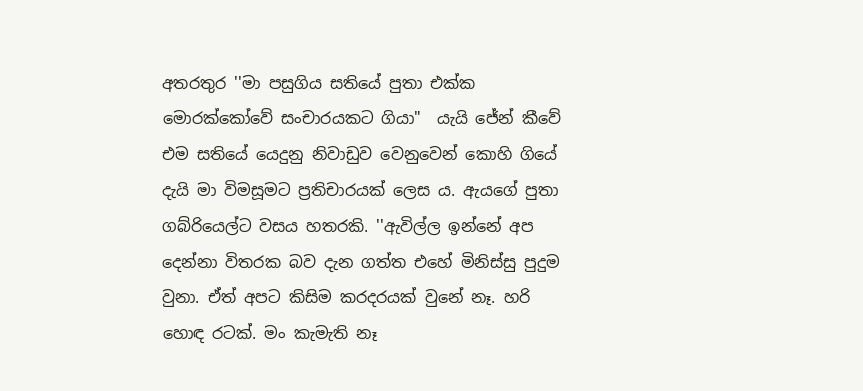අතරතුර ''මා පසුගිය සතියේ පුතා එක්ක මොරක්කෝවේ සංචාරයකට ගියා"  යැයි ජේන් කීවේ එම සතියේ යෙදුනු නිවාඩුව වෙනුවෙන් කොහි ගියේ දැයි මා විමසූමට ප්‍රතිචාරයක් ලෙස ය. ඇයගේ පුතා ගබ්රියෙල්ට වසය හතරකි. ''ඇවිල්ල ඉන්නේ අප දෙන්නා විතරක බව දැන ගත්ත එහේ මිනිස්සු පුදුම වුනා. ඒත් අපට කිසිම කරදරයක් වුනේ නෑ. හරි හොඳ රටක්. මං කැමැති නෑ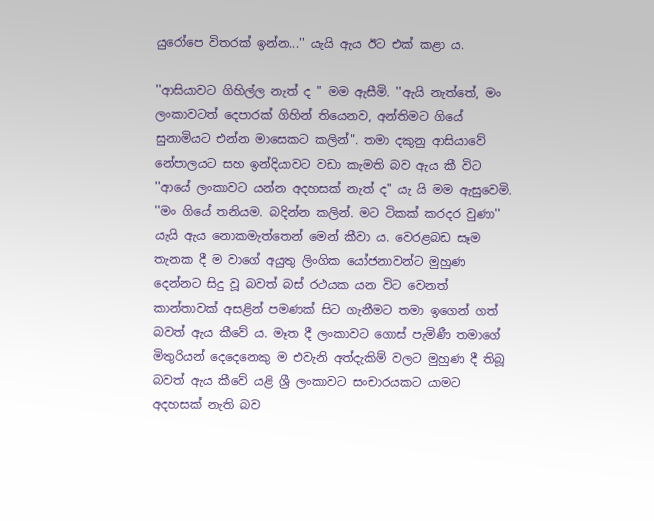යුරෝපෙ විතරක් ඉන්න...'' යැයි ඇය ඊට එක් කළා ය.

''ආසියාවට ගිහිල්ල නැත් ද " මම ඇසීමි. ''ඇයි නැත්තේ, මං ලංකාවටත් දෙපාරක් ගිහින් තියෙනව, අන්තිමට ගියේ සුනාමියට එන්න මාසෙකට කලින්". තමා දකුනු ආසියාවේ නේපාලයට සහ ඉන්දියාවට වඩා කැමති බව ඇය කී විට ''ආයේ ලංකාවට යන්න අදහසක් නැත් ද" යැ යි මම ඇසුවෙමි. ''මං ගියේ තනියම. බදින්න කලින්. මට ටිකක් කරදර වුණා'' යැයි ඇය නොකමැත්තෙන් මෙන් කීවා ය. වෙරළබඩ සෑම තැනක දී ම වාගේ අයුතු ලිංගික යෝජනාවන්ට මුහුණ දෙන්නට සිදු වූ බවත් බස් රථයක යන විට වෙනත් කාන්තාවක් අසළින් පමණක් සිට ගැනීමට තමා ඉගෙන් ගත් බවත් ඇය කීවේ ය. මෑත දී ලංකාවට ගොස් පැමිණී තමාගේ මිතුරියන් දෙදෙනෙකු ම එවැනි අත්දැකිම් වලට මුහුණ දී තිබූ බවත් ඇය කීවේ යළි ශ්‍රී ලංකාවට සංචාරයකට යාමට අදහසක් නැති බව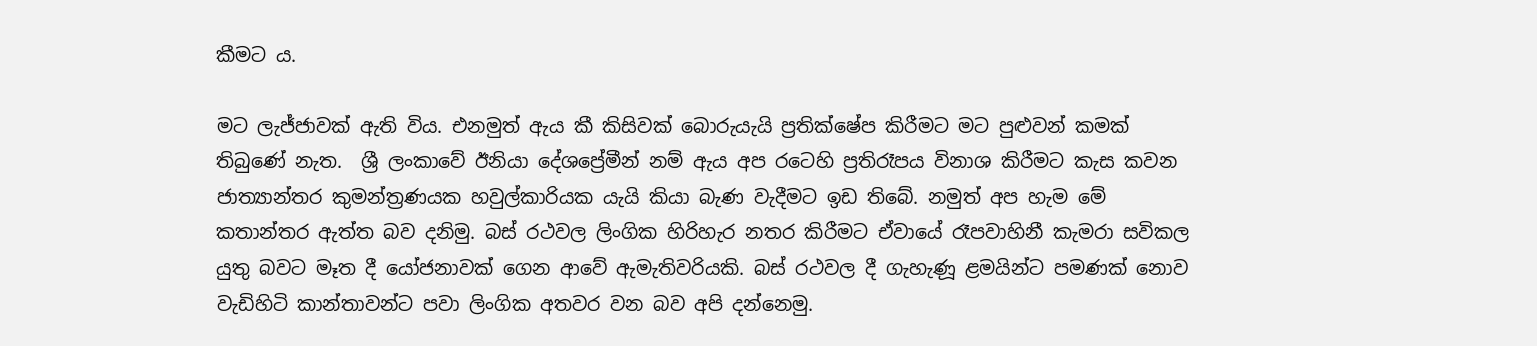කීමට ය.

මට ලැජ්ජාවක් ඇති විය. එනමුත් ඇය කී කිසිවක් බොරුයැයි ප්‍රතික්ෂේප කිරීමට මට පුළුවන් කමක් තිබුණේ නැත.  ශ්‍රී ලංකාවේ ඊනියා දේශප්‍රේමීන් නම් ඇය අප රටෙහි ප්‍රතිරෑපය විනාශ කිරීමට කැස කවන  ජාත්‍යාන්තර කුමන්ත්‍රණයක හවුල්කාරියක යැයි කියා බැණ වැදීමට ඉඩ තිබේ. නමුත් අප හැම මේ කතාන්තර ඇත්ත බව දනිමු. බස් රථවල ලිංගික හිරිහැර නතර කිරීමට ඒවායේ රෑපවාහිනී කැමරා සවිකල යුතු බවට මෑත දී යෝජනාවක් ගෙන ආවේ ඇමැතිවරියකි. බස් රථවල දී ගැහැණූ ළමයින්ට පමණක් නොව වැඩිහිටි කාන්තාවන්ට පවා ලිංගික අතවර වන බව අපි දන්නෙමු.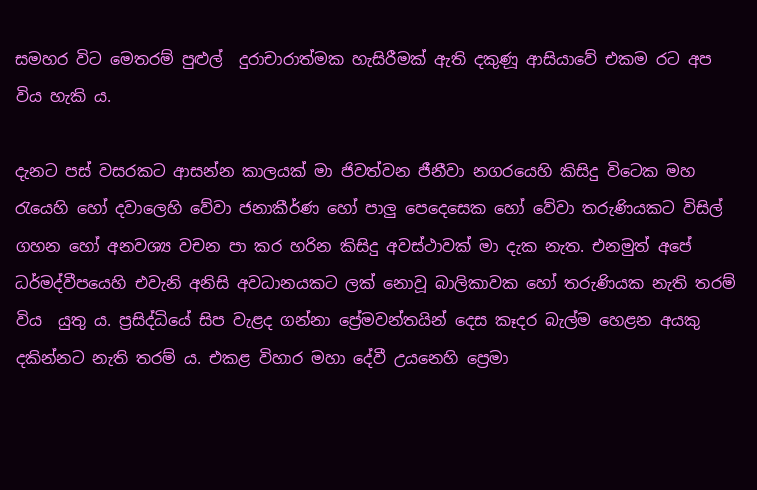සමහර විට මෙතරම් පුළුල්  දුරාචාරාත්මක හැසිරීමක් ඇති දකුණූ ආසියාවේ එකම රට අප විය හැකි ය.

දැනට පස් වසරකට ආසන්න කාලයක් මා ජිවත්වන ජීනීවා නගරයෙහි කිසිදු විටෙක මහ රැයෙහි හෝ දවාලෙහි වේවා ජනාකීර්ණ හෝ පාලු පෙදෙසෙක හෝ වේවා තරුණියකට විසිල් ගහන හෝ අනවශ්‍ය වචන පා කර හරින කිසිදු අවස්ථාවක් මා දැක නැත. එනමුත් අපේ ධර්මද්වීප‍යෙහි එවැනි අනිසි අවධානයකට ලක් නොවූ බාලිකාවක හෝ තරුණියක නැති තරම් විය  යුතු ය. ප්‍රසිද්ධියේ සිප වැළද ගන්නා ප්‍රේමවන්තයින් දෙස කෑදර බැල්ම හෙළන අයකු දකින්නට නැති තරම් ය‍. එකළ විහාර මහා දේවී උයනෙහි ප්‍රෙමා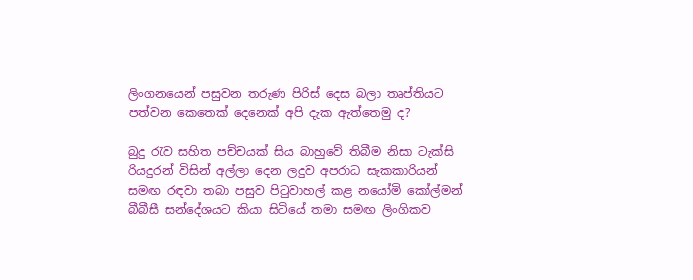ලිංගනයෙන් පසුවන තරුණ පිරිස් දෙස බලා තෘප්තියට පත්වන කෙතෙක් දෙනෙක් අපි දැක ඇත්තෙමු ද?

බුදු රැව සහිත පච්චයක් සිය බාහුවේ තිබීම නිසා ටැක්සි රියදුරන් විසින් අල්ලා දෙන ලදුව අපරාධ සැකකාරියන් සමඟ රඳවා තබා පසුව පිටුවාහල් කළ නයෝමි කෝල්මන් බීබීසී සන්දේශයට කියා සිටියේ තමා සමඟ ලිංගිකව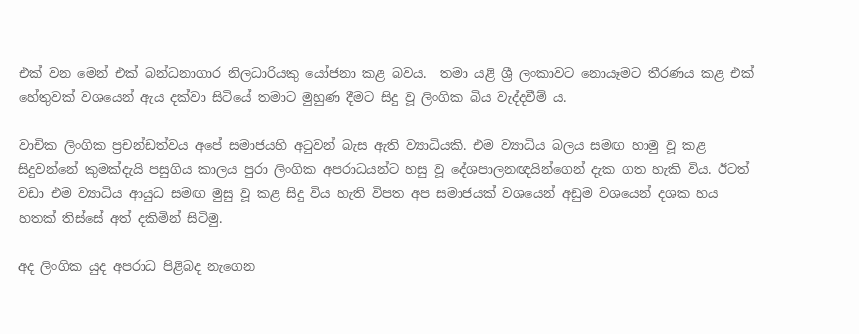එක් වන මෙන් එක් බන්ධනාගාර නිලධාරියකු යෝජනා කළ බවය.  තමා යළි ශ්‍රී ලංකාවට නොයෑමට තීරණය කළ එක් හේතුවක් වශයෙන් ඇය දක්වා සිටියේ තමාට මුහුණ දීමට සිදු වූ ලිංගික බිය වැද්දවීම් ය.

වාචික ලිංගික ප්‍රචන්ඩත්වය අපේ සමාජයහි අටුවන් බැස ඇති ව්‍යාධියකි. එම ව්‍යාධිය බලය සමඟ හාමු වූ කළ සිදුවන්නේ කුමක්දැයි පසුගිය කාලය පුරා ලිංගික අපරාධයන්ට හසු වූ දේශපාලනඥයින්ගෙන් දැක ගත හැකි විය. ඊටත් වඩා එම ව්‍යාධිය ආයුධ සමඟ මුසු වූ කළ සිදු විය හැති විපත අප සමාජයක් වශයෙන් අඩුම වශයෙන් දශක හය හතක් තිස්සේ අත් දකිමින් සිටිමු.

අද ලිංගික යුද අපරාධ පිළිබද නැගෙන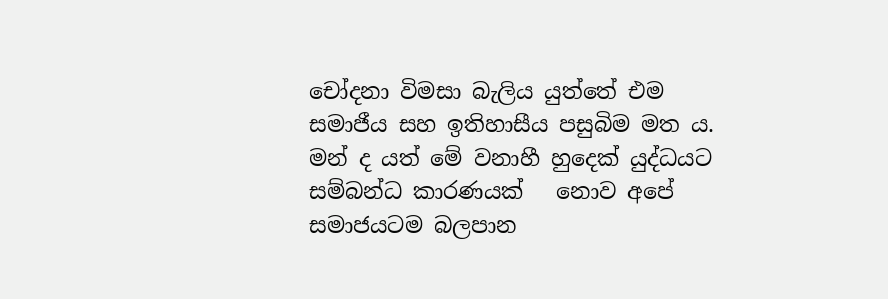චෝදනා විමසා බැලිය යුත්තේ එම සමාජීය සහ ඉතිහාසීය පසුබිම මත ය. මන් ද යත් මේ වනාහී හුදෙක් යුද්ධයට සම්බන්ධ කාරණයක්   නොව අපේ සමාජයටම බලපාන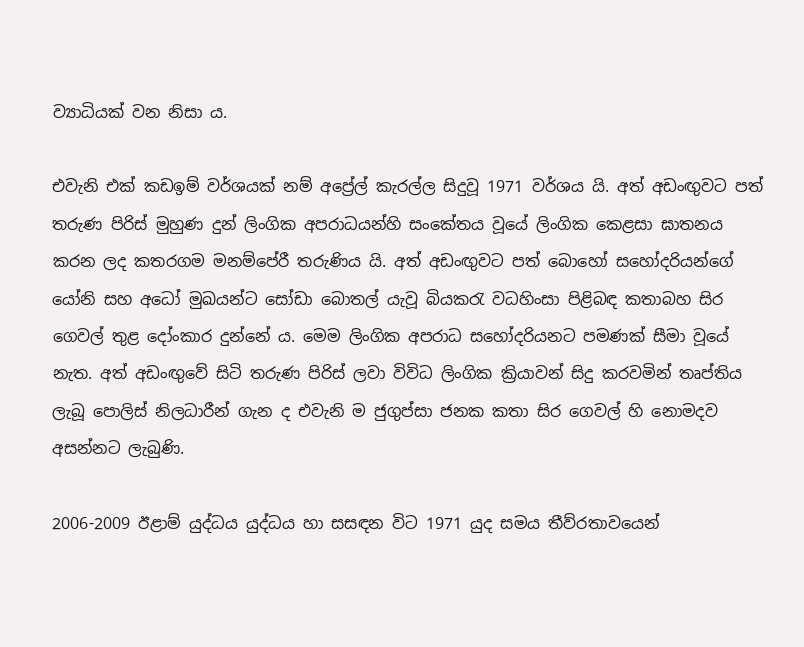ව්‍යාධියක් වන නිසා ය.

එවැනි එක් කඩඉම් වර්ශයක් නම් අප්‍රේල් කැරල්ල සිදුවූ 1971 වර්ශය යි. අත් අඩංඟුවට පත් තරුණ පිරිස් මුහුණ දුන් ලිංගික අපරාධයන්හි සංකේතය වූයේ ලිංගික ‍කෙළසා ඝාතනය කරන ලද කතරගම මනම්පේරී තරුණිය යි. අත් අඩංඟුවට පත් බොහෝ සහෝදරියන්ගේ යෝනි සහ අධෝ මුඛයන්ට සෝඩා බොතල් යැවූ බියකරැ වධහිංසා පිළිබඳ කතාබහ සිර ගෙවල් තුළ දෝංකාර දුන්නේ ය. මෙම ලිංගික අපරාධ සහෝදරියනට පමණක් සීම‍ා වූයේ නැත. අත් අඩංඟුවේ සිටි තරුණ පිරිස් ලවා විවිධ ලිංගික ක්‍රියාවන් සිදු කරවමින් තෘප්තිය ලැබූ පොලිස් නිලධාරීන් ගැන ද එවැනි ම ජුගුප්සා ජනක කතා සිර ගෙවල් හි නොමදව අසන්නට ලැබුණි.

2006-2009 ඊළාම් යුද්ධය යුද්ධය හා සසඳන විට 1971 යුද සමය තීව්රතාවයෙන්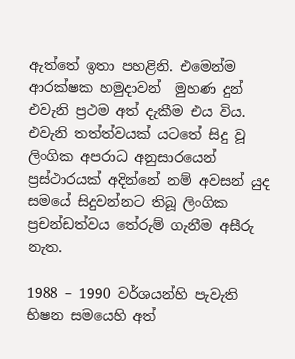ඇත්තේ ඉතා පහළිනි. එමෙන්ම ආරක්ෂක හමුදාවන්  මුහණ දුන් එවැනි ප්‍රථම අත් දැකීම එය විය. එවැනි තත්ත්වයක් යටතේ සිදු වූ ලිංගික අපරාධ අනුසා‍රයෙන් ප්‍රස්ථාරයක් අදින්නේ නම් අවසන් යුද සමයේ සිදුවන්නට තිබූ ලිංගික ප්‍රචන්ඩත්වය තේරුම් ගැනීම අසීරු නැත.

1988 – 1990 වර්ශයන්හි පැවැති භිෂන සමයෙහි අත්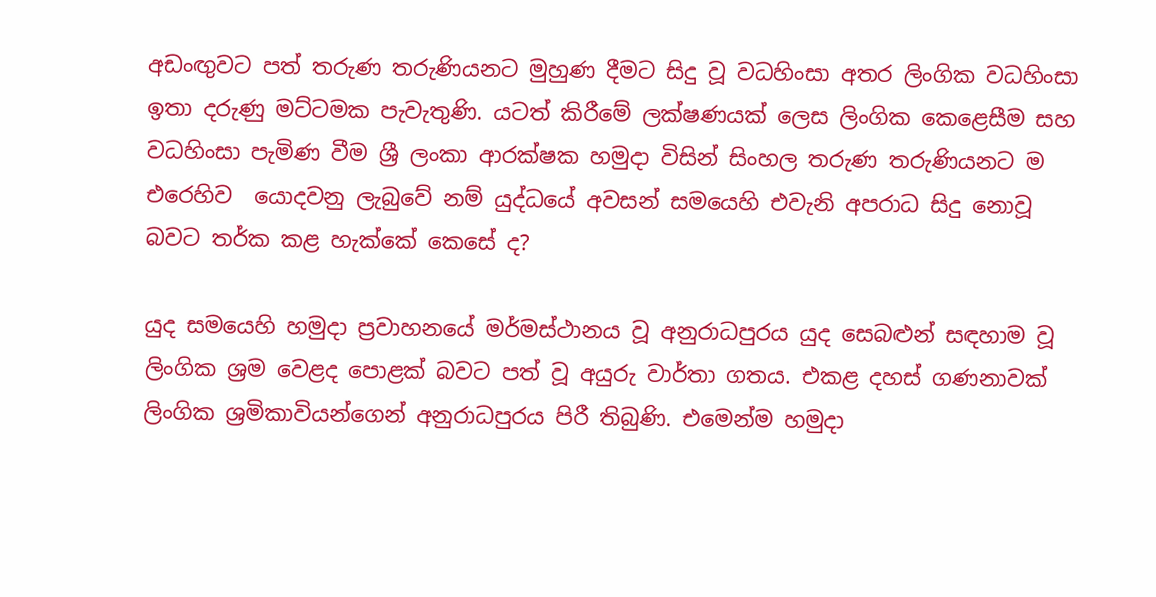අඩංඟුවට පත් තරුණ තරුණියනට මුහුණ දීමට සිදු වූ වධහිංසා අතර ලිංගික වධහිංසා ඉතා දරුණු මට්ටමක පැවැතුණි. යටත් කිරීමේ ලක්ෂණයක් ලෙස ලිංගික කෙළෙසීම සහ වධහිංසා පැමිණ වීම ශ්‍රී ලංකා ආරක්ෂක හමුදා විසින් සිංහල තරුණ තරුණියනට ම එරෙහිව  යොදවනු ලැබුවේ නම් යුද්ධයේ අවසන් සමයෙහි එවැනි අපරාධ සිදු නොවූ බවට තර්ක කළ හැක්කේ කෙසේ ද?

යුද සමයෙහි හමුදා ප්‍රවාහනයේ මර්මස්ථානය වූ අනුරාධපුරය යුද සෙබළුන් සඳහාම වූ ලිංගික ශ්‍රම වෙළද පොළක් බවට පත් වූ අයුරු වාර්තා ගතය‍. එකළ දහස් ගණනාවක් ලිංගික ශ්‍රමිකාවියන්ගෙන් අනුරාධපුරය පිරී තිබුණි. එමෙන්ම හමුදා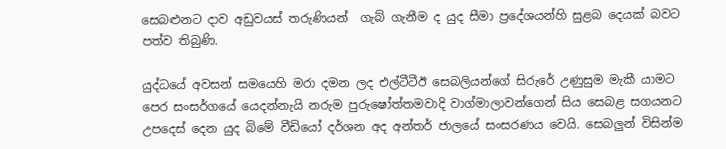සෙබළුනට දාව අඩුවයස් තරුණියන්  ගැබ් ගැනීම ද යුද සීමා ප්‍රදේශයන්හි සුළබ දෙයක් බවට පත්ව තිබුණි.

යුද්ධයේ අවසන් සමයෙහි මරා දමන ලද එල්ටීටීඊ සෙබලියන්ගේ සිරුරේ උණුසුම මැකී යාමට පෙර සංසර්ගයේ යෙදන්නැයි නරුම පුරුෂෝත්තමවාදි වාග්මාලාවන්ගෙන් සිය සෙබළ සගයනට උපදෙස් දෙන යුද බිමේ වීඩියෝ දර්ශන අද අන්තර් ජාලයේ සංසරණය වෙයි. සෙබලුන් විසින්ම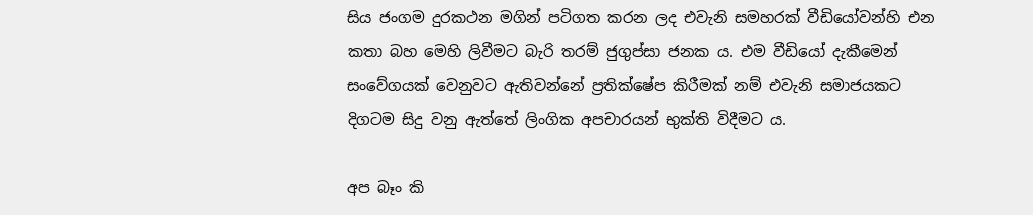සිය ජංගම දුරකථන මගින් පටිගත කරන ලද එවැනි සමහරක් වීඩියෝවන්හි එන කතා බහ මෙහි ලිවීමට බැරි තරම් ජුගුප්සා ජනක ය. එම වීඩියෝ දැකීමෙන් සංවේගයක් වෙනුවට ඇතිවන්නේ ප්‍රතික්ෂේප කිරීමක් නම් එවැනි සමාජයකට දිගටම සිදු වනු ඇත්තේ ලිංගික අපචාරයන් භුක්ති විදීමට ය.

අප බෑං කි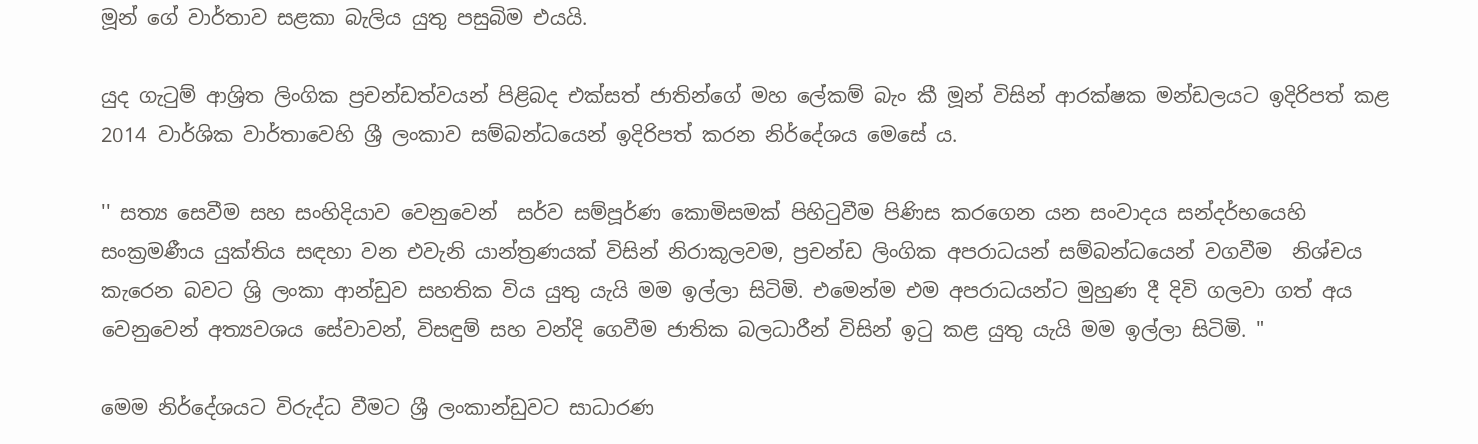මූන් ගේ වාර්තාව සළකා බැලිය යුතු පසුබිම එයයි.

යුද ගැටුම් ආශ්‍රිත ලිංගික ප්‍රචන්ඩත්වයන් පිළිබද එක්සත් ජාතින්ගේ මහ ලේකම් බැං කී මූන් විසින් ආරක්ෂක මන්ඩලයට ඉදිරිපත් කළ  2014 වාර්ශික වාර්තාවෙහි ශ්‍රී ලංකාව සම්බන්ධයෙන් ඉදිරිපත් කරන නිර්දේශය මෙසේ ය‍.

'' සත්‍ය සෙවීම සහ සංහිදියාව වෙනුවෙන්  සර්ව සම්පූර්ණ කොමිසමක් පිහිටුවීම පිණිස කරගෙන යන සංවාදය සන්දර්භයෙහි සංක්‍රමණීය යුක්තිය සඳහා වන එවැනි යාන්ත්‍රණයක් විසින් නිරාකූලවම, ප්‍රචන්ඩ ලිංගික අපරාධයන් සම්බන්ධයෙන් වගවීම  නිශ්චය කැරෙන බවට ශ්‍රි ලංකා ආන්ඩුව සහතික විය යුතු යැයි මම ඉල්ලා සිටිමි. එමෙන්ම එම අපරාධයන්ට මුහුණ දී දිවි ගලවා ගත් අය වෙනුවෙන් අත්‍යවශය සේවාවන්, විසඳුම් සහ වන්දි ගෙවීම ජාතික බලධාරීන් විසින් ඉටු කළ යුතු යැයි මම ඉල්ලා සිටිමි. "

මෙම නිර්දේශයට විරුද්ධ වීමට ශ්‍රී ලංකාන්ඩුවට සාධාරණ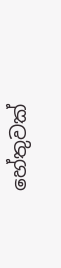හේතුවක්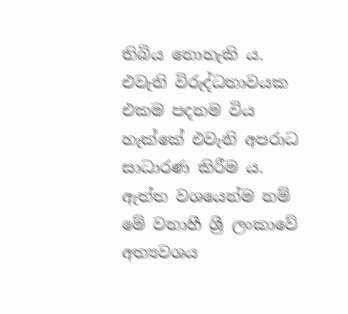තිබිය නොහැකි ය. එවැනි විරුද්ධතාවයක එකම පදනම විය හැක්කේ එවැනි අපරාධ සාධාරණ කිරීම ය. ඇත්ත වශයෙන්ම නම් මේ වනාහී ශ්‍රී ලංකාවේ අත්‍යවශය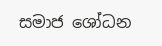සමාජ ශෝධන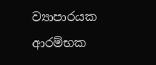ව්‍යාපාරයක ආරම්භක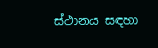ස්ථානය සඳහා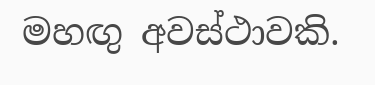මහඟු අවස්ථාවකි.